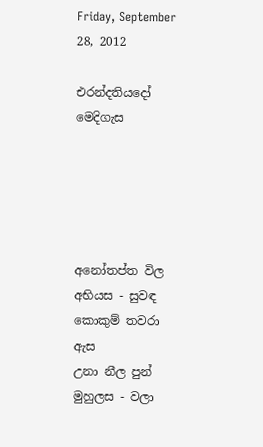Friday, September 28, 2012

එරන්දතියදෝ මෙදිගැස





අනෝතප්ත විල අභියස - සුවඳ කොකුම් තවරා ඇස
උනා නීල පුන් මුහුලස - වලා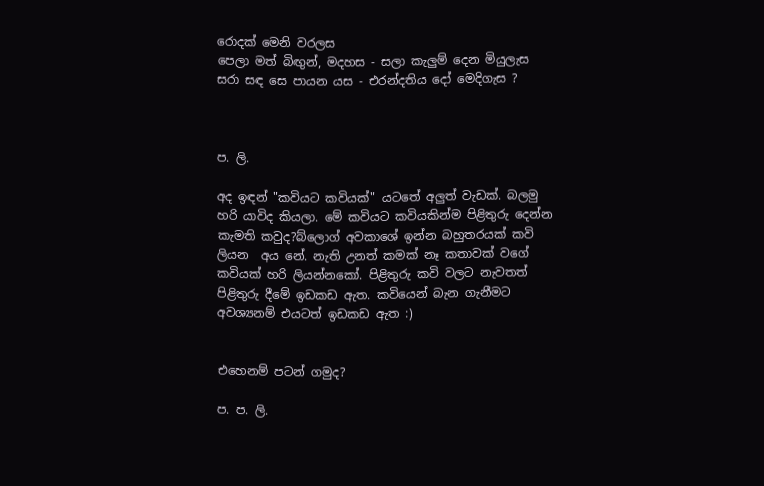රොදක් මෙනි වරලස
පෙලා මත් බිඟුන්, මදහස - සලා කැලුම් දෙන මියුලැස
සරා සඳ සෙ පායන යස - එරන්දතිය දෝ මෙදිගැස ?



ප. ලි.

අද ඉඳන් "කවියට කවියක්" යටතේ අලුත් වැඩක්. බලමු හරි යාවිද කියලා. මේ කවියට කවියකින්ම පිළිතුරු දෙන්න කැමති කවුද?බ්ලොග් අවකාශේ ඉන්න බහුතරයක් කවි ලියන  අය නේ. නැති උනත් කමක් නෑ කතාවක් වගේ කවියක් හරි ලියන්නකෝ. පිළිතුරු කවි වලට නැවතත් පිළිතුරු දීමේ ඉඩකඩ ඇත. කවියෙන් බැන ගැනීමට අවශ්‍යනම් එයටත් ඉඩකඩ ඇත :)


එහෙනම් පටන් ගමුද?

ප. ප. ලි.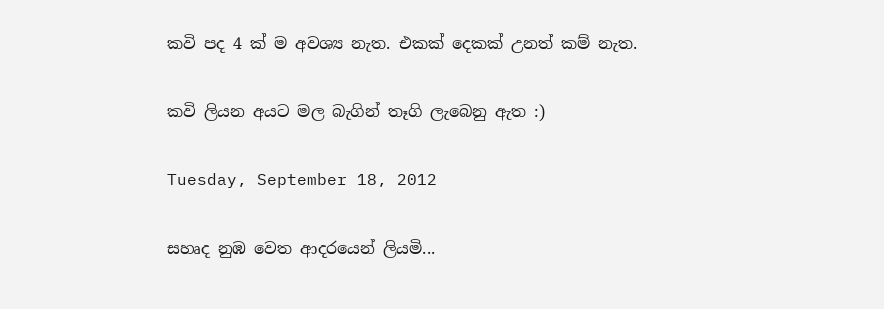කවි පද 4 ක් ම අවශ්‍ය නැත. එකක් දෙකක් උනත් කම් නැත.

කවි ලියන අයට මල බැගින් තෑගි ලැබෙනු ඇත :)

Tuesday, September 18, 2012

සහෘද නුඹ වෙත ආදරයෙන් ලියමි...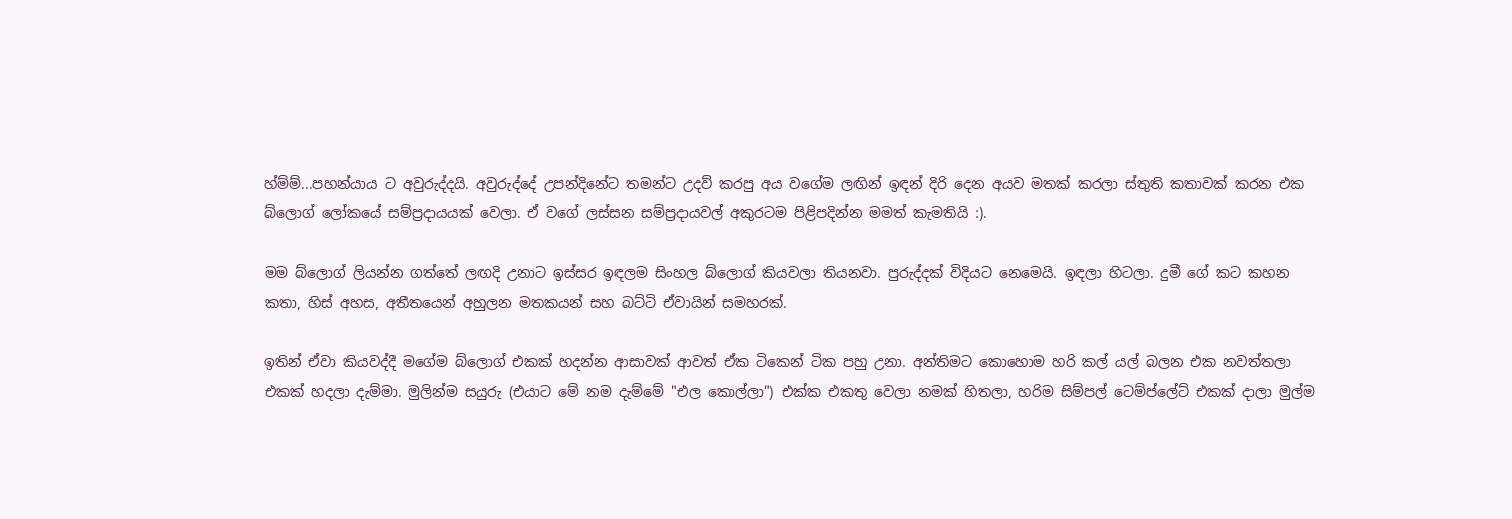හ්ම්ම්...පහන්යාය ට අවුරුද්දයි. අවුරුද්දේ උපන්දිනේට තමන්ට උදව් කරපු අය වගේම ලඟින් ඉඳන් දිරි දෙන අයව මතක් කරලා ස්තුති කතාවක් කරන එක බ්ලොග් ලෝකයේ සම්ප්‍රදායයක් වෙලා. ඒ වගේ ලස්සන සම්ප්‍රදායවල් අකුරටම පිළිපදින්න මමත් කැමතියි :).

මම බ්ලොග් ලියන්න ගත්තේ ලඟදි උනාට ඉස්සර ඉඳලම සිංහල බ්ලොග් කියවලා තියනවා. පුරුද්දක් විදියට නෙමෙයි. ඉඳලා හිටලා. දුමී ගේ කට කහන කතා, හිස් අහස, අතීතයෙන් අහුලන මතකයන් සහ බට්ටි ඒවායින් සමහරක්.

ඉතින් ඒවා කියවද්දී මගේම බ්ලොග් එකක් හදන්න ආසාවක් ආවත් ඒක ටිකෙන් ටික පහු උනා. අන්තිමට කොහොම හරි කල් යල් බලන එක නවත්තලා එකක් හදලා දැම්මා. මුලින්ම සයුරු (එයාට මේ නම දැම්මේ "එල කොල්ලා") එක්ක එකතු වෙලා නමක් හිතලා, හරිම සිම්පල් ටෙම්ප්ලේට් එකක් දාලා මුල්ම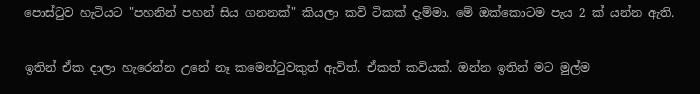පොස්ටුව හැටියට "පහනින් පහන් සිය ගනනක්" කියලා කවි ටිකක් දැම්මා. මේ ඔක්කොටම පැය 2 ක් යන්න ඇති.

ඉතින් ඒක දාලා හැරෙන්න උනේ නෑ කමෙන්ටුවකුත් ඇවිත්. ඒකත් කවියක්. ඔන්න ඉතින් මට මුල්ම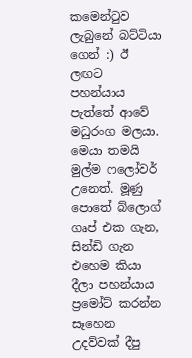කමෙන්ටුව ලැබුනේ බට්ටියා ගෙන් :) ඊ ලඟට පහන්යාය පැත්තේ ආවේ මධුරංග මලයා. මෙයා තමයි මුල්ම ෆලෝවර් උනෙත්. මූණු පොතේ බ්ලොග් ගෘප් එක ගැන, සින්ඩි ගැන එහෙම කියා දීලා පහන්යාය ප්‍රමෝට් කරන්න සෑහෙන උදව්වක් දීපු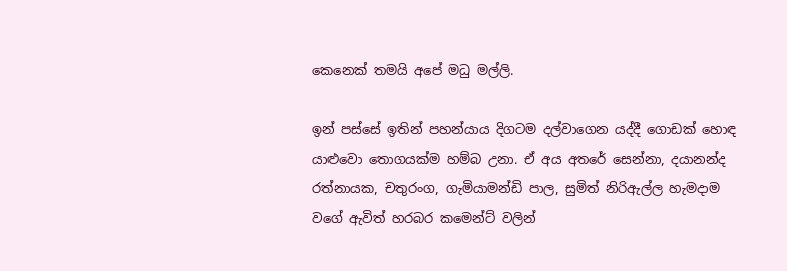කෙනෙක් තමයි අපේ මධු මල්ලි.

ඉන් පස්සේ ඉතින් පහන්යාය දිගටම දල්වාගෙන යද්දී ගොඩක් හොඳ යාළුවො තොගයක්ම හම්බ උනා. ඒ අය අතරේ සෙන්නා, දයානන්ද රත්නායක, චතුරංග, ගැමියාමන්ඩි පාල, සුමිත් නිරිඇල්ල හැමදාම වගේ ඇවිත් හරබර කමෙන්ට් වලින්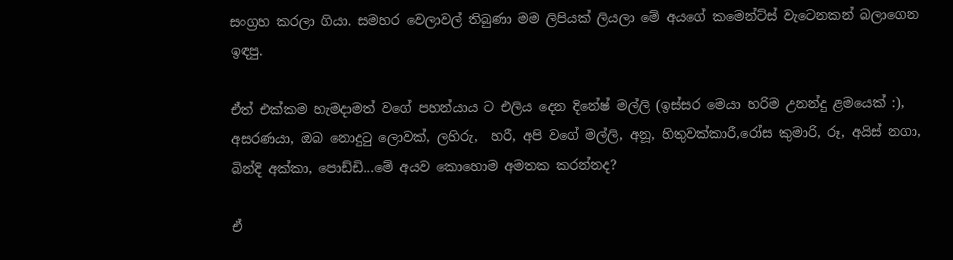සංග්‍රහ කරලා ගියා. සමහර වෙලාවල් තිබුණා මම ලිපියක් ලියලා මේ අයගේ කමෙන්ට්ස් වැටෙනකන් බලාගෙන ඉඳපු.

ඒත් එක්කම හැමදාමත් වගේ පහන්යාය ට එලිය දෙන දිනේෂ් මල්ලි (ඉස්සර මෙයා හරිම උනන්දු ළමයෙක් :), අසරණයා, ඔබ නොදුටු ලොවක්, ලහිරු,  හරී, අපි වගේ මල්ලි, අනූ, හිතුවක්කාරී,රෝස කුමාරි, රූ, අයිස් නගා, බින්දි අක්කා, පොඩ්ඩි...මේ අයව කොහොම අමතක කරන්නද?

ඒ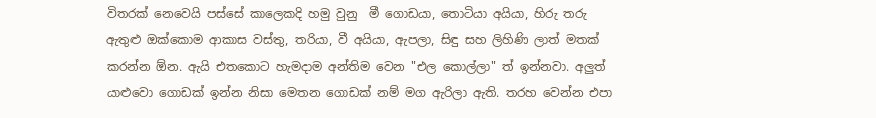විතරක් නෙවෙයි පස්සේ කාලෙකදි හමු වුනු  මී ගොඩයා, තොටියා අයියා, හිරු තරු ඇතුළු ඔක්කොම ආකාස වස්තු, තරියා, වී අයියා, ඇපලා, සිඳු සහ ලිහිණි ලාත් මතක් කරන්න ඕන. ඇයි එතකොට හැමදාම අන්තිම වෙන "එල කොල්ලා" ත් ඉන්නවා. අලුත් යාළුවො ගොඩක් ඉන්න නිසා මෙතන ගොඩක් නම් මග ඇරිලා ඇති. තරහ වෙන්න එපා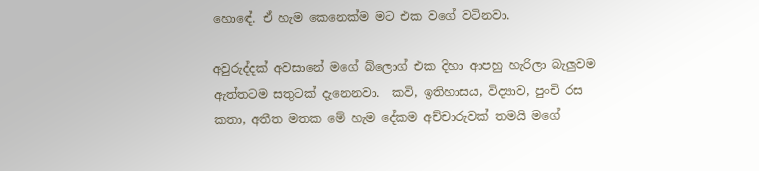හොඳේ. ඒ හැම කෙනෙක්ම මට එක වගේ වටිනවා.

අවුරුද්දක් අවසානේ මගේ බ්ලොග් එක දිහා ආපහු හැරිලා බැලුවම ඇත්තටම සතුටක් දැනෙනවා.  කවි, ඉතිහාසය, විද්‍යාව, පුංචි රස කතා, අතීත මතක මේ හැම දේකම අච්චාරුවක් තමයි මගේ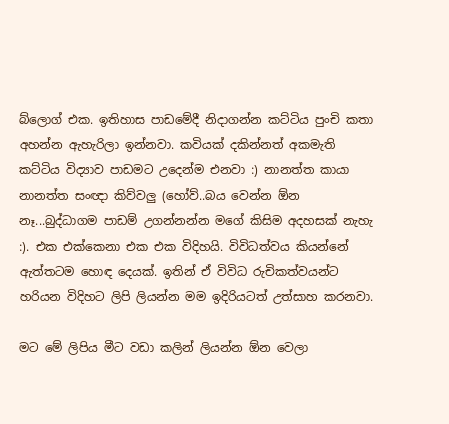බ්ලොග් එක. ඉතිහාස පාඩමේදී නිදාගන්න කට්ටිය පුංචි කතා අහන්න ඇහැරිලා ඉන්නවා. කවියක් දකින්නත් අකමැති කට්ටිය විද්‍යාව පාඩමට උදෙන්ම එනවා :) නානත්ත කායා නානත්ත සංඥා කිව්වලු (හෝව්..බය වෙන්න ඕන නෑ...බුද්ධාගම පාඩම් උගන්නන්න මගේ කිසිම අදහසක් නැහැ :). එක එක්කෙනා එක එක විදිහයි. විවිධත්වය කියන්නේ ඇත්තටම හොඳ දෙයක්. ඉතින් ඒ විවිධ රුචිකත්වයන්ට හරියන විදිහට ලිපි ලියන්න මම ඉදිරියටත් උත්සාහ කරනවා.

මට මේ ලිපිය මීට වඩා කලින් ලියන්න ඕන වෙලා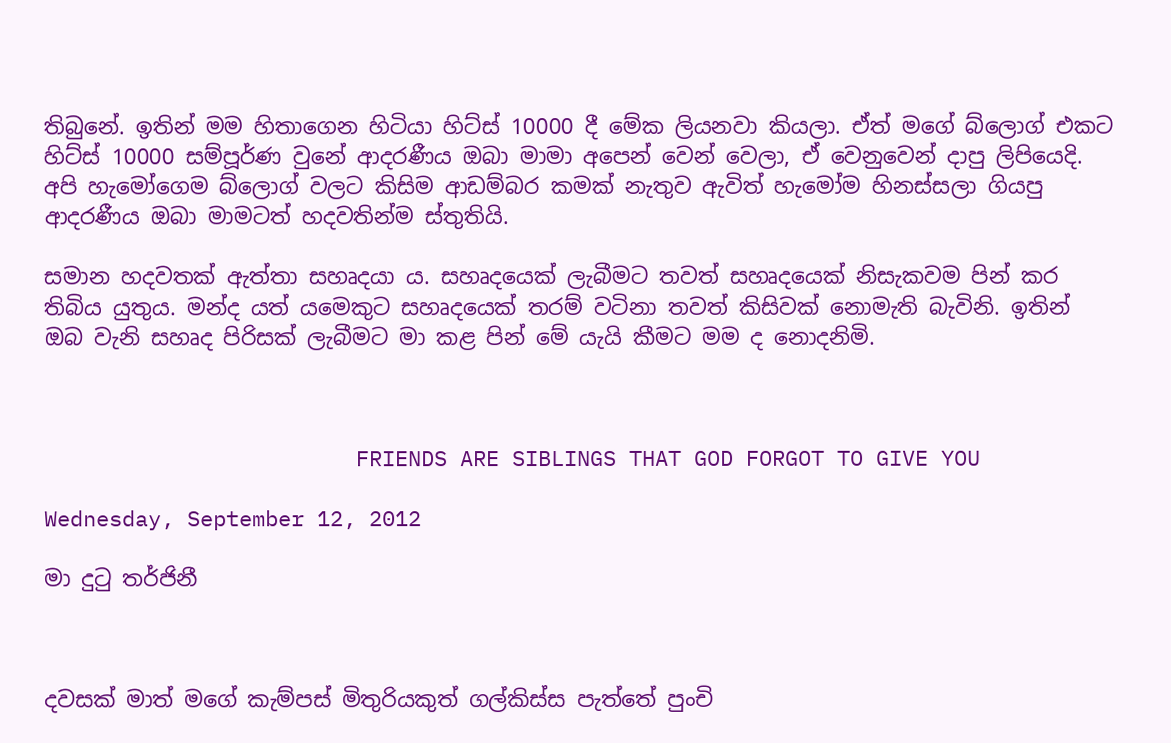තිබුනේ. ඉතින් මම හිතාගෙන හිටියා හිට්ස් 10000 දී මේක ලියනවා කියලා. ඒත් මගේ බ්ලොග් එකට හිට්ස් 10000 සම්පූර්ණ වුනේ ආදරණීය ඔබා මාමා අපෙන් වෙන් වෙලා, ඒ වෙනුවෙන් දාපු ලිපියෙදි. අපි හැමෝගෙම බ්ලොග් වලට කිසිම ආඩම්බර කමක් නැතුව ඇවිත් හැමෝම හිනස්සලා ගියපු ආදරණීය ඔබා මාමටත් හදවතින්ම ස්තුතියි.

සමාන හදවතක් ඇත්තා සහෘදයා ය. සහෘදයෙක් ලැබීමට තවත් සහෘදයෙක් නිසැකවම පින් කර තිබිය යුතුය. මන්ද යත් යමෙකුට සහෘදයෙක් තරම් වටිනා තවත් කිසිවක් නොමැති බැවිනි. ඉතින් ඔබ වැනි සහෘද පිරිසක් ලැබීමට මා කළ පින් මේ යැයි කීමට මම ද නොදනිමි.



                        FRIENDS ARE SIBLINGS THAT GOD FORGOT TO GIVE YOU

Wednesday, September 12, 2012

මා දුටු තර්ජිනී



දවසක් මාත් මගේ කැම්පස් මිතුරියකුත් ගල්කිස්ස පැත්තේ පුංචි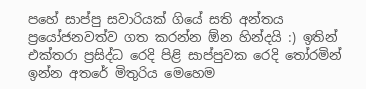පහේ සාප්පු සවාරියක් ගියේ සති අන්තය ප්‍රයෝජනවත්ව ගත කරන්න ඕන හින්දයි :) ඉතින් එක්තරා ප්‍රසිද්ධ රෙදි පිළි සාප්පුවක රෙදි තෝරමින් ඉන්න අතරේ මිතුරිය මෙහෙම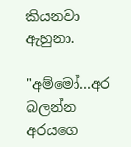කියනවා ඇහුනා.

"අම්මෝ...අර බලන්න අරයගෙ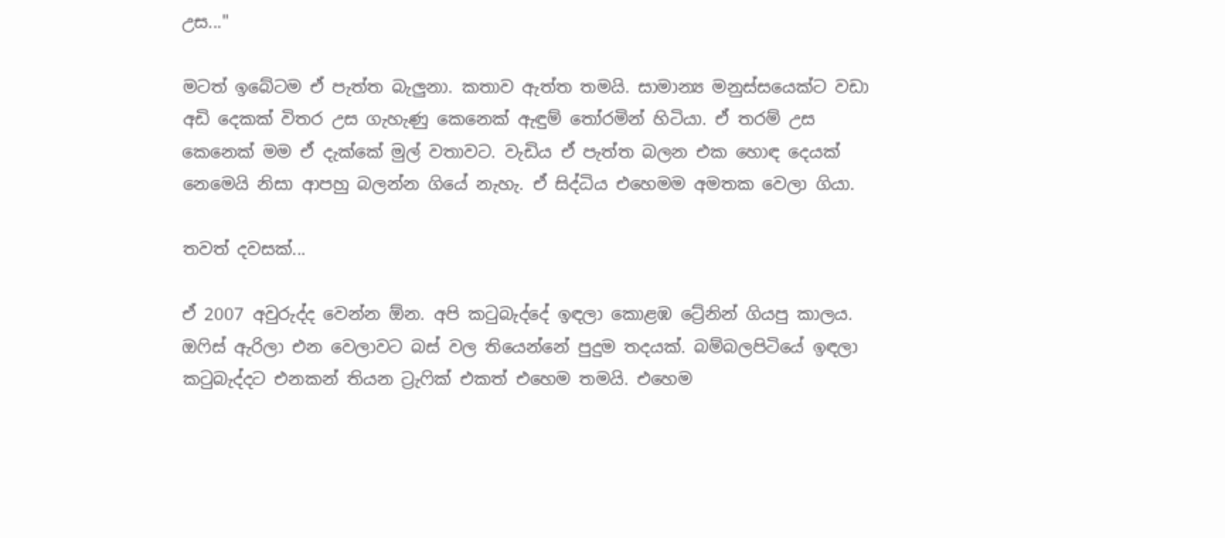උස..."

මටත් ඉබේටම ඒ පැත්ත බැලුනා. කතාව ඇත්ත තමයි. සාමාන්‍ය මනුස්සයෙක්ට වඩා අඩි දෙකක් විතර උස ගැහැණු කෙනෙක් ඇඳුම් තෝරමින් හිටියා. ඒ තරම් උස කෙනෙක් මම ඒ දැක්කේ මුල් වතාවට. වැඩිය ඒ පැත්ත බලන එක හොඳ දෙයක් නෙමෙයි නිසා ආපහු බලන්න ගියේ නැහැ. ඒ සිද්ධිය එහෙමම අමතක වෙලා ගියා.

තවත් දවසක්...

ඒ 2007 අවුරුද්ද වෙන්න ඕන. අපි කටුබැද්දේ ඉඳලා කොළඹ ට්‍රේනින් ගියපු කාලය. ඔෆිස් ඇරිලා එන වෙලාවට බස් වල තියෙන්නේ පුදුම තදයක්. බම්බලපිටියේ ඉඳලා කටුබැද්දට එනකන් තියන ට්‍රැෆික් එකත් එහෙම තමයි. එහෙම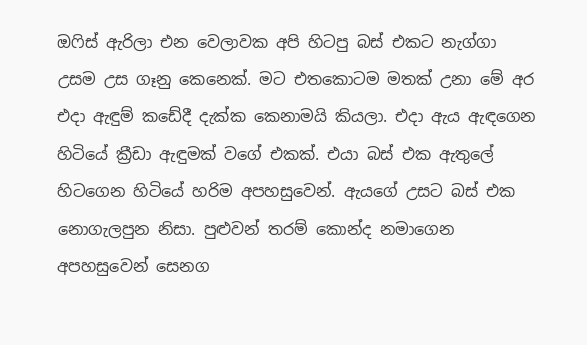ඔෆිස් ඇරිලා එන වෙලාවක අපි හිටපු බස් එකට නැග්ගා උසම උස ගෑනු කෙනෙක්. මට එතකොටම මතක් උනා මේ අර එදා ඇඳුම් කඩේදී දැක්ක කෙනාමයි කියලා. එදා ඇය ඇඳගෙන හිටියේ ක්‍රීඩා ඇඳුමක් වගේ එකක්. එයා බස් එක ඇතුලේ හිටගෙන හිටියේ හරිම අපහසුවෙන්. ඇයගේ උසට බස් එක නොගැලපුන නිසා. පුළුවන් තරම් කොන්ද නමාගෙන අපහසුවෙන් සෙනග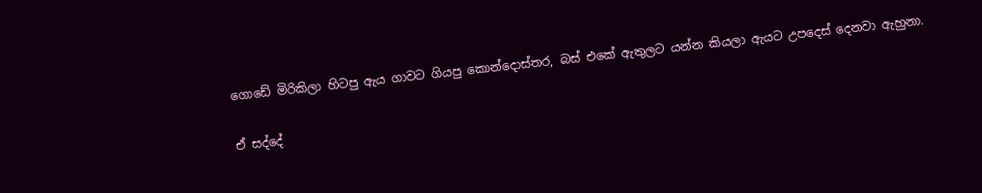ගොඩේ මිරිකිලා හිටපු ඇය ගාවට ගියපු කොන්දොස්තර, බස් එකේ ඇතුලට යන්න කියලා ඇයට උපදෙස් දෙනවා ඇහුනා.

ඒ සද්දේ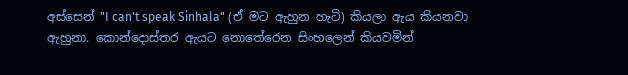අස්සෙන් "I can't speak Sinhala" (ඒ මට ඇහුන හැටි) කියලා ඇය කියනවා ඇහුනා. කොන්දොස්තර ඇයට නොතේරෙන සිංහලෙන් කියවමින්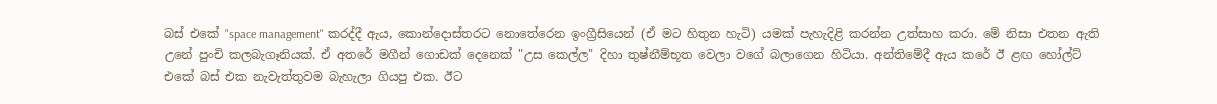බස් එකේ "space management" කරද්දී ඇය, කොන්දොස්තරට නොතේරෙන ඉංග්‍රීසියෙන් (ඒ මට හිතුන හැටි) යමක් පැහැදිළි කරන්න උත්සාහ කරා. මේ නිසා එතන ඇති උනේ පුංචි කලබැගෑනියක්. ඒ අතරේ මගීන් ගොඩක් දෙනෙක් "උස කෙල්ල" දිහා තුෂ්නීම්භූත වෙලා වගේ බලාගෙන හිටියා. අන්තිමේදී ඇය කරේ ඊ ළඟ හෝල්ට් එකේ බස් එක නැවැත්තුවම බැහැලා ගියපු එක. ඊට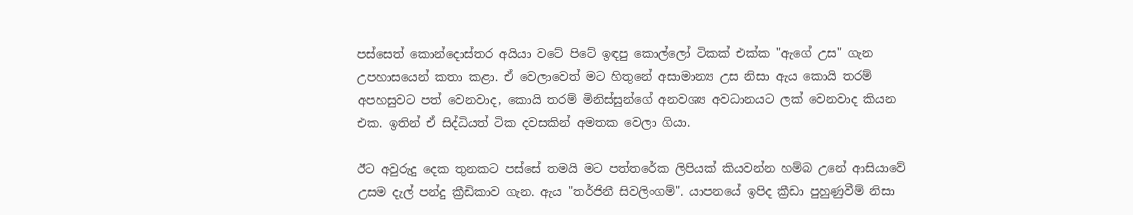පස්සෙත් කොන්දොස්තර අයියා වටේ පිටේ ඉඳපු කොල්ලෝ ටිකක් එක්ක "ඇගේ උස" ගැන උපහාසයෙන් කතා කළා. ඒ වෙලාවෙත් මට හිතුනේ අසාමාන්‍ය උස නිසා ඇය කොයි තරම් අපහසුවට පත් වෙනවාද, කොයි තරම් මිනිස්සුන්ගේ අනවශ්‍ය අවධානයට ලක් වෙනවාද කියන එක. ඉතින් ඒ සිද්ධියත් ටික දවසකින් අමතක වෙලා ගියා.

ඊට අවුරුදු දෙක තුනකට පස්සේ තමයි මට පත්තරේක ලිපියක් කියවන්න හම්බ උනේ ආසියාවේ උසම දැල් පන්දු ක්‍රීඩිකාව ගැන. ඇය "තර්ජිනී සිවලිංගම්". යාපනයේ ඉපිද ක්‍රීඩා පුහුණුවීම් නිසා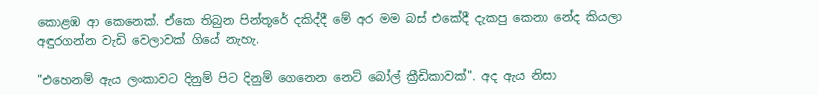කොළඹ ආ කෙනෙක්. ඒකෙ තිබුන පින්තූරේ දකිද්දී මේ අර මම බස් එකේදී දැකපු කෙනා නේද කියලා අඳුරගන්න වැඩි වෙලාවක් ගියේ නැහැ.

"එහෙනම් ඇය ලංකාවට දිනුම් පිට දිනුම් ගෙනෙන නෙට් බෝල් ක්‍රීඩිකාවක්". අද ඇය නිසා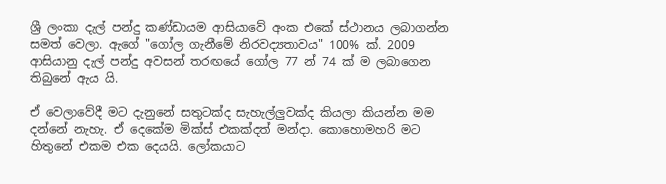ශ්‍රී ලංකා දැල් පන්දු කණ්ඩායම ආසියාවේ අංක එකේ ස්ථානය ලබාගන්න සමත් වෙලා. ඇගේ "ගෝල ගැනීමේ නිරවද්‍යතාවය" 100% ක්. 2009 ආසියානු දැල් පන්දු අවසන් තරඟයේ ගෝල 77 න් 74 ක් ම ලබාගෙන තිබුනේ ඇය යි.

ඒ වෙලාවේදී මට දැනුනේ සතුටක්ද සැහැල්ලුවක්ද කියලා කියන්න මම දන්නේ නැහැ. ඒ දෙකේම මික්ස් එකක්දත් මන්දා. කොහොමහරි මට හිතුනේ එකම එක දෙයයි. ලෝකයාට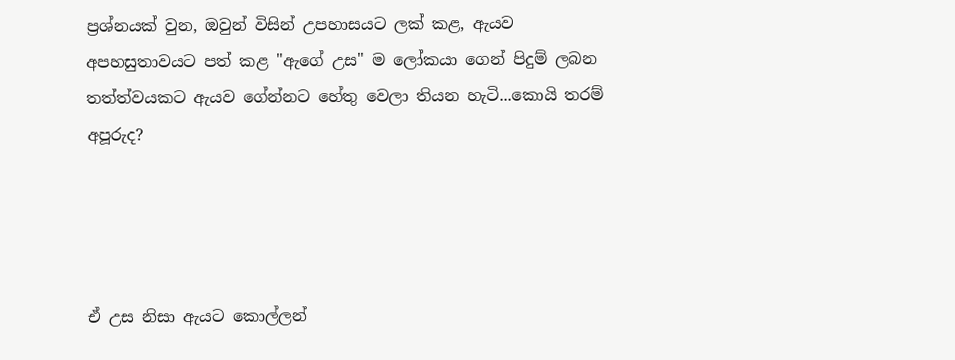ප්‍රශ්නයක් වුන, ඔවුන් විසින් උපහාසයට ලක් කළ, ඇයව අපහසුතාවයට පත් කළ "ඇගේ උස" ම ලෝකයා ගෙන් පිදුම් ලබන තත්ත්වයකට ඇයව ගේන්නට හේතු වෙලා තියන හැටි...කොයි තරම් අපූරුද?




ඒ උස නිසා ඇයට කොල්ලන්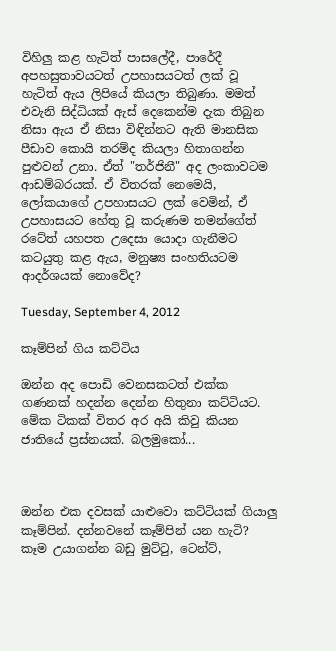විහිලු කළ හැටිත් පාසලේදී, පාරේදී අපහසුතාවයටත් උපහාසයටත් ලක් වූ හැටිත් ඇය ලිපියේ කියලා තිබුණා. මමත් එවැනි සිද්ධියක් ඇස් දෙකෙන්ම දැක තිබුන නිසා ඇය ඒ නිසා විඳින්නට ඇති මානසික පීඩාව කොයි තරම්ද කියලා හිතාගන්න පුළුවන් උනා. ඒත් "තර්ජිනී" අද ලංකාවටම ආඩම්බරයක්. ඒ විතරක් නෙමෙයි, ලෝකයාගේ උපහාසයට ලක් වෙමින්, ඒ උපහාසයට හේතු වූ කරුණම තමන්ගේත් රටේත් යහපත උදෙසා යොදා ගැනීමට කටයුතු කළ ඇය, මනුෂ්‍ය සංහතියටම ආදර්ශයක් නොවේද?

Tuesday, September 4, 2012

කෑම්පින් ගිය කට්ටිය

ඔන්න අද පොඩි වෙනසකටත් එක්ක ගණනක් හදන්න දෙන්න හිතුනා කට්ටියට.  මේක ටිකක් විතර අර අයි කිවු කියන ජාතියේ ප්‍රස්නයක්. බලමුකෝ...



ඔන්න එක දවසක් යාළුවො කට්ටියක් ගියාලු කෑම්පින්. දන්නවනේ කෑම්පින් යන හැටි? කෑම උයාගන්න බඩු මුට්ටු, ටෙන්ට්,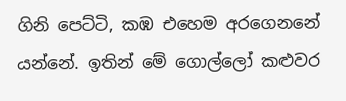ගිනි පෙට්ටි, කඹ එහෙම අරගෙනනේ යන්නේ. ඉතින් මේ ගොල්ලෝ කළුවර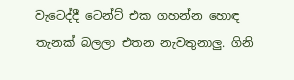වැටෙද්දී ටෙන්ට් එක ගහන්න හොඳ තැනක් බලලා එතන නැවතුනාලු. ගිනි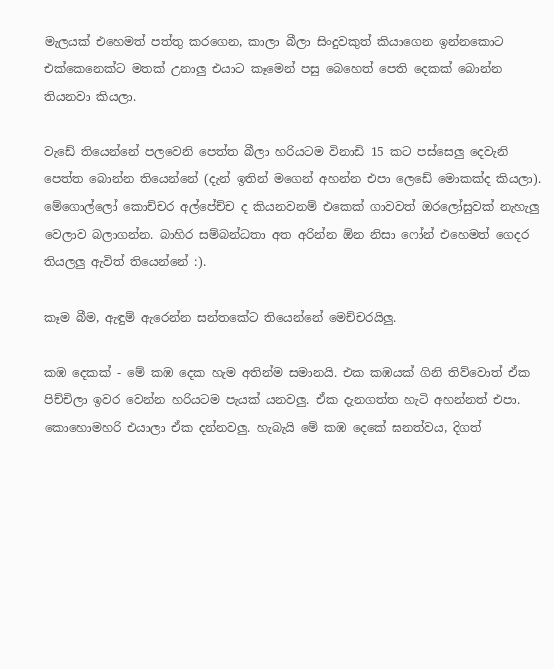මැලයක් එහෙමත් පත්තු කරගෙන, කාලා බීලා සිංදුවකුත් කියාගෙන ඉන්නකොට එක්කෙනෙක්ට මතක් උනාලු එයාට කෑමෙන් පසු බෙහෙත් පෙති දෙකක් බොන්න තියනවා කියලා.

වැඩේ තියෙන්නේ පලවෙනි පෙත්ත බීලා හරියටම විනාඩි 15 කට පස්සෙලු දෙවැනි පෙත්ත බොන්න තියෙන්නේ (දැන් ඉතින් මගෙන් අහන්න එපා ලෙඩේ මොකක්ද කියලා). මේගොල්ලෝ කොච්චර අල්පේච්ච ද කියනවනම් එකෙක් ගාවවත් ඔරලෝසුවක් නැහැලු වෙලාව බලාගන්න. බාහිර සම්බන්ධතා අත අරින්න ඕන නිසා ෆෝන් එහෙමත් ගෙදර තියලලු ඇවිත් තියෙන්නේ :).

කෑම බීම, ඇඳුම් ඇරෙන්න සන්තකේට තියෙන්නේ මෙච්චරයිලු.

කඹ දෙකක් - මේ කඹ දෙක හැම අතින්ම සමානයි. එක කඹයක් ගිනි තිව්වොත් ඒක පිච්චිලා ඉවර වෙන්න හරියටම පැයක් යනවලු. ඒක දැනගත්ත හැටි අහන්නත් එපා. කොහොමහරි එයාලා ඒක දන්නවලු. හැබැයි මේ කඹ දෙකේ ඝනත්වය, දිගත්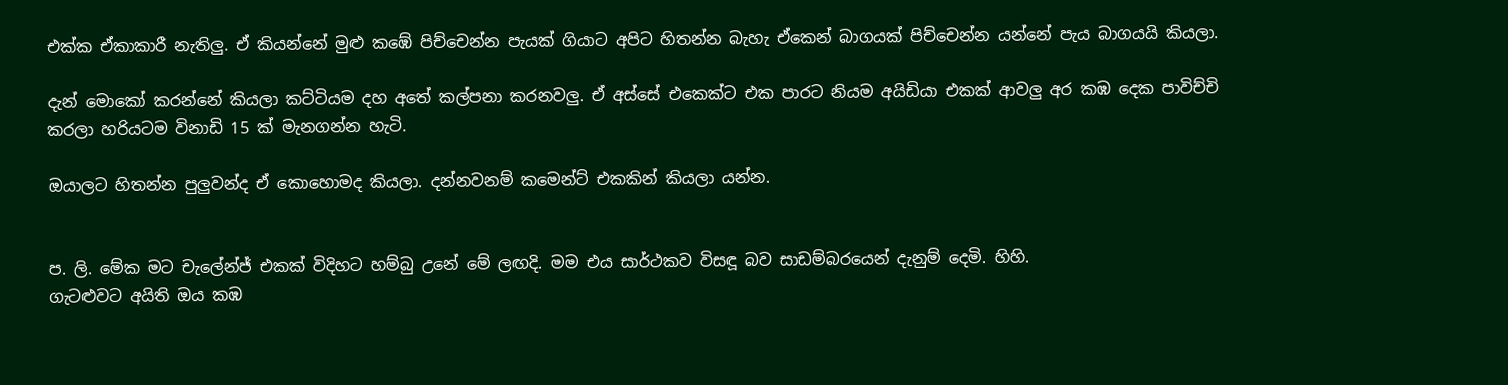එක්ක ඒකාකාරී නැතිලු. ඒ කියන්නේ මුළු කඹේ පිච්චෙන්න පැයක් ගියාට අපිට හිතන්න බැහැ ඒකෙන් බාගයක් පිච්චෙන්න යන්නේ පැය බාගයයි කියලා.

දැන් මොකෝ කරන්නේ කියලා කට්ටියම දහ අතේ කල්පනා කරනවලු. ඒ අස්සේ එකෙක්ට එක පාරට නියම අයිඩියා එකක් ආවලු අර කඹ දෙක පාවිච්චි කරලා හරියටම විනාඩි 15 ක් මැනගන්න හැටි.

ඔයාලට හිතන්න පුලුවන්ද ඒ කොහොමද කියලා. දන්නවනම් කමෙන්ට් එකකින් කියලා යන්න.


ප. ලි. මේක මට චැලේන්ජ් එකක් විදිහට හම්බු උනේ මේ ලඟදි. මම එය සාර්ථකව විසඳූ බව සාඩම්බරයෙන් දැනුම් දෙමි. හිහි.
ගැටළුවට අයිති ඔය කඹ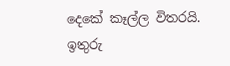දෙකේ කෑල්ල විතරයි. ඉතුරු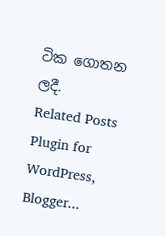ටික ගොතන ලදී.
Related Posts Plugin for WordPress, Blogger...